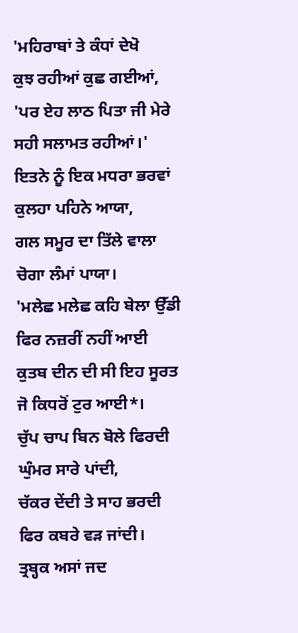'ਮਹਿਰਾਬਾਂ ਤੇ ਕੰਧਾਂ ਦੇਖੋ
ਕੁਝ ਰਹੀਆਂ ਕੁਛ ਗਈਆਂ,
'ਪਰ ਏਹ ਲਾਠ ਪਿਤਾ ਜੀ ਮੇਰੇ
ਸਹੀ ਸਲਾਮਤ ਰਹੀਆਂ।'
ਇਤਨੇ ਨੂੰ ਇਕ ਮਧਰਾ ਭਰਵਾਂ
ਕੁਲਹਾ ਪਹਿਨੇ ਆਯਾ,
ਗਲ ਸਮੂਰ ਦਾ ਤਿੱਲੇ ਵਾਲਾ
ਚੋਗਾ ਲੰਮਾਂ ਪਾਯਾ।
'ਮਲੇਛ ਮਲੇਛ ਕਹਿ ਬੇਲਾ ਉੱਡੀ
ਫਿਰ ਨਜ਼ਰੀਂ ਨਹੀਂ ਆਈ
ਕੁਤਬ ਦੀਨ ਦੀ ਸੀ ਇਹ ਸੂਰਤ
ਜੋ ਕਿਧਰੋਂ ਟੁਰ ਆਈ*।
ਚੁੱਪ ਚਾਪ ਬਿਨ ਬੋਲੇ ਫਿਰਦੀ
ਘੁੰਮਰ ਸਾਰੇ ਪਾਂਦੀ,
ਚੱਕਰ ਦੇਂਦੀ ਤੇ ਸਾਹ ਭਰਦੀ
ਫਿਰ ਕਬਰੇ ਵੜ ਜਾਂਦੀ।
ਤ੍ਰਬ੍ਹਕ ਅਸਾਂ ਜਦ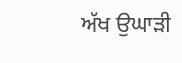ਅੱਖ ਉਘਾੜੀ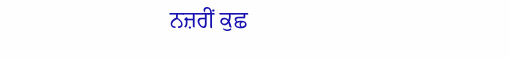ਨਜ਼ਰੀਂ ਕੁਛ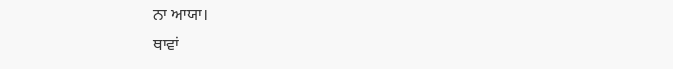ਨਾ ਆਯਾ।
ਥਾਵਾਂ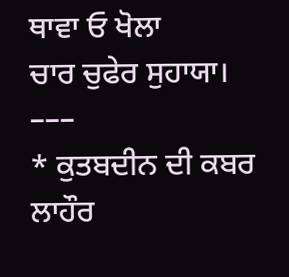ਥਾਵਾ ਓ ਖੋਲਾ
ਚਾਰ ਚੁਫੇਰ ਸੁਹਾਯਾ।
–––
* ਕੁਤਬਦੀਨ ਦੀ ਕਬਰ ਲਾਹੌਰ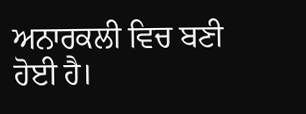ਅਨਾਰਕਲੀ ਵਿਚ ਬਣੀ ਹੋਈ ਹੈ।